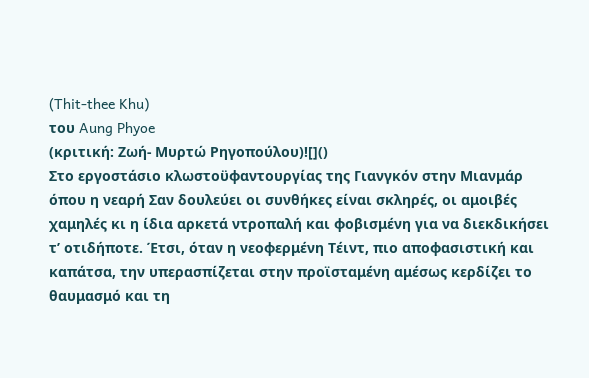(Thit-thee Khu)
του Aung Phyoe
(κριτική: Ζωή- Μυρτώ Ρηγοπούλου)![]()
Στο εργοστάσιο κλωστοϋφαντουργίας της Γιανγκόν στην Μιανμάρ όπου η νεαρή Σαν δουλεύει οι συνθήκες είναι σκληρές, οι αμοιβές χαμηλές κι η ίδια αρκετά ντροπαλή και φοβισμένη για να διεκδικήσει τ’ οτιδήποτε. Έτσι, όταν η νεοφερμένη Τέιντ, πιο αποφασιστική και καπάτσα, την υπερασπίζεται στην προϊσταμένη αμέσως κερδίζει το θαυμασμό και τη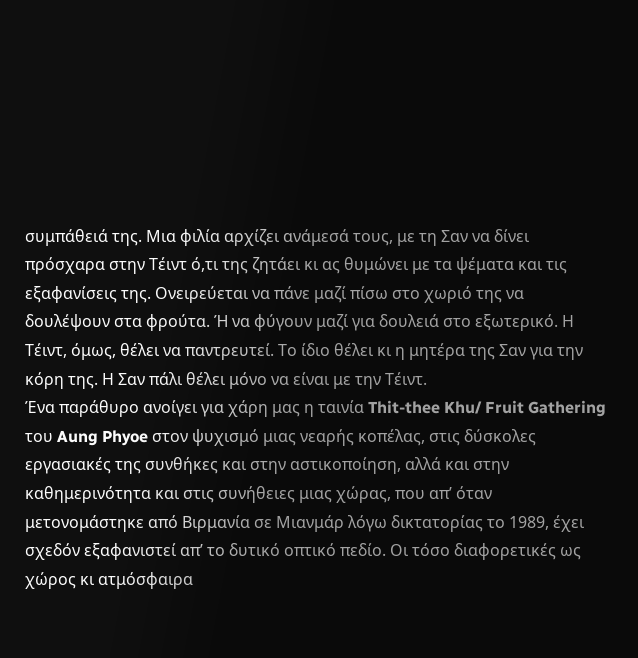συμπάθειά της. Μια φιλία αρχίζει ανάμεσά τους, με τη Σαν να δίνει πρόσχαρα στην Τέιντ ό,τι της ζητάει κι ας θυμώνει με τα ψέματα και τις εξαφανίσεις της. Ονειρεύεται να πάνε μαζί πίσω στο χωριό της να δουλέψουν στα φρούτα. Ή να φύγουν μαζί για δουλειά στο εξωτερικό. Η Τέιντ, όμως, θέλει να παντρευτεί. Το ίδιο θέλει κι η μητέρα της Σαν για την κόρη της. Η Σαν πάλι θέλει μόνο να είναι με την Τέιντ.
Ένα παράθυρο ανοίγει για χάρη μας η ταινία Thit-thee Khu/ Fruit Gathering του Aung Phyoe στον ψυχισμό μιας νεαρής κοπέλας, στις δύσκολες εργασιακές της συνθήκες και στην αστικοποίηση, αλλά και στην καθημερινότητα και στις συνήθειες μιας χώρας, που απ’ όταν μετονομάστηκε από Βιρμανία σε Μιανμάρ λόγω δικτατορίας το 1989, έχει σχεδόν εξαφανιστεί απ’ το δυτικό οπτικό πεδίο. Οι τόσο διαφορετικές ως χώρος κι ατμόσφαιρα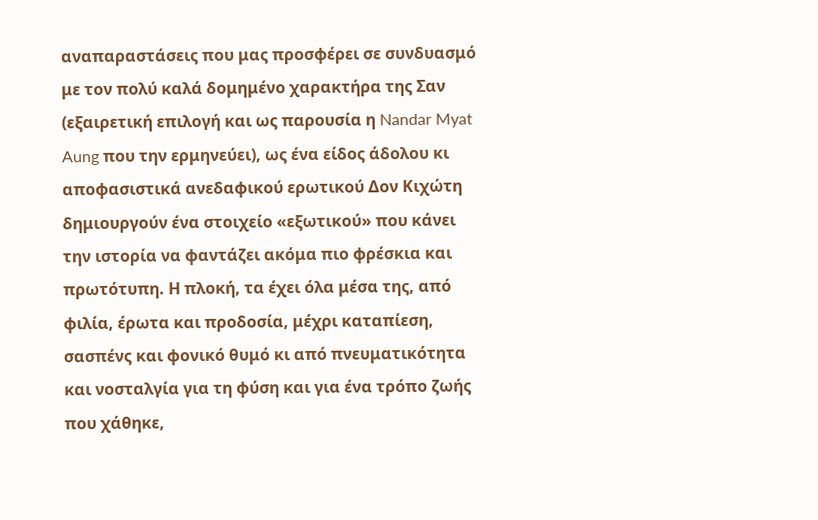αναπαραστάσεις που μας προσφέρει σε συνδυασμό με τον πολύ καλά δομημένο χαρακτήρα της Σαν (εξαιρετική επιλογή και ως παρουσία η Nandar Myat Aung που την ερμηνεύει), ως ένα είδος άδολου κι αποφασιστικά ανεδαφικού ερωτικού Δον Κιχώτη δημιουργούν ένα στοιχείο «εξωτικού» που κάνει την ιστορία να φαντάζει ακόμα πιο φρέσκια και πρωτότυπη. Η πλοκή, τα έχει όλα μέσα της, από φιλία, έρωτα και προδοσία, μέχρι καταπίεση, σασπένς και φονικό θυμό κι από πνευματικότητα και νοσταλγία για τη φύση και για ένα τρόπο ζωής που χάθηκε,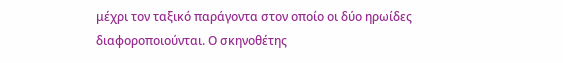μέχρι τον ταξικό παράγοντα στον οποίο οι δύο ηρωίδες διαφοροποιούνται. Ο σκηνοθέτης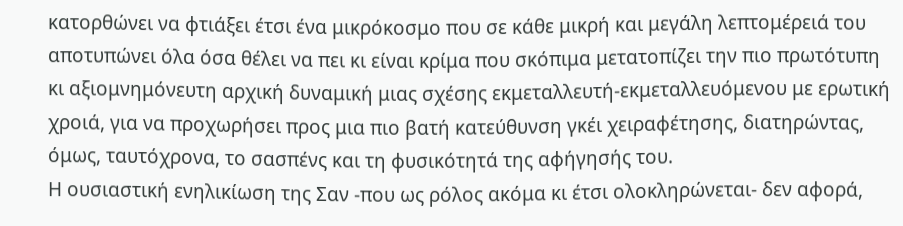κατορθώνει να φτιάξει έτσι ένα μικρόκοσμο που σε κάθε μικρή και μεγάλη λεπτομέρειά του αποτυπώνει όλα όσα θέλει να πει κι είναι κρίμα που σκόπιμα μετατοπίζει την πιο πρωτότυπη κι αξιομνημόνευτη αρχική δυναμική μιας σχέσης εκμεταλλευτή-εκμεταλλευόμενου με ερωτική χροιά, για να προχωρήσει προς μια πιο βατή κατεύθυνση γκέι χειραφέτησης, διατηρώντας, όμως, ταυτόχρονα, το σασπένς και τη φυσικότητά της αφήγησής του.
Η ουσιαστική ενηλικίωση της Σαν -που ως ρόλος ακόμα κι έτσι ολοκληρώνεται- δεν αφορά,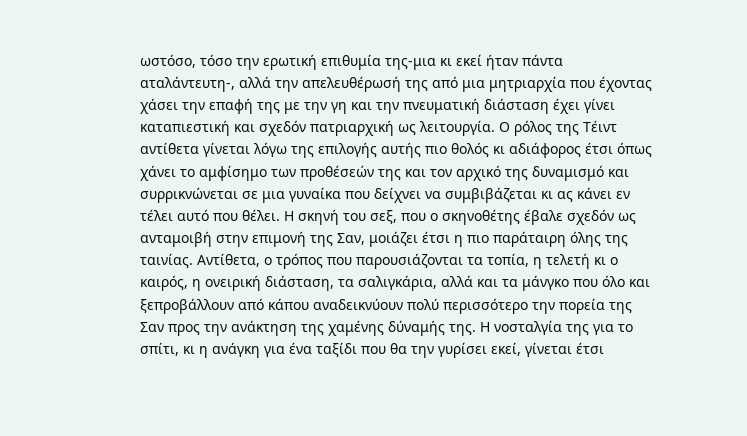ωστόσο, τόσο την ερωτική επιθυμία της-μια κι εκεί ήταν πάντα αταλάντευτη-, αλλά την απελευθέρωσή της από μια μητριαρχία που έχοντας χάσει την επαφή της με την γη και την πνευματική διάσταση έχει γίνει καταπιεστική και σχεδόν πατριαρχική ως λειτουργία. Ο ρόλος της Τέιντ αντίθετα γίνεται λόγω της επιλογής αυτής πιο θολός κι αδιάφορος έτσι όπως χάνει το αμφίσημο των προθέσεών της και τον αρχικό της δυναμισμό και συρρικνώνεται σε μια γυναίκα που δείχνει να συμβιβάζεται κι ας κάνει εν τέλει αυτό που θέλει. Η σκηνή του σεξ, που ο σκηνοθέτης έβαλε σχεδόν ως ανταμοιβή στην επιμονή της Σαν, μοιάζει έτσι η πιο παράταιρη όλης της ταινίας. Αντίθετα, ο τρόπος που παρουσιάζονται τα τοπία, η τελετή κι ο καιρός, η ονειρική διάσταση, τα σαλιγκάρια, αλλά και τα μάνγκο που όλο και ξεπροβάλλουν από κάπου αναδεικνύουν πολύ περισσότερο την πορεία της Σαν προς την ανάκτηση της χαμένης δύναμής της. Η νοσταλγία της για το σπίτι, κι η ανάγκη για ένα ταξίδι που θα την γυρίσει εκεί, γίνεται έτσι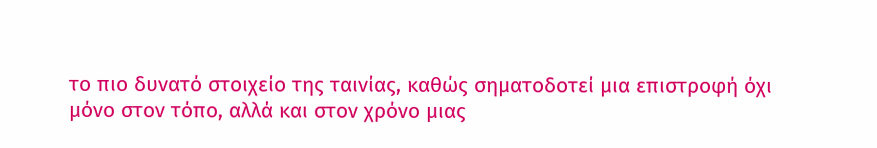το πιο δυνατό στοιχείο της ταινίας, καθώς σηματοδοτεί μια επιστροφή όχι μόνο στον τόπο, αλλά και στον χρόνο μιας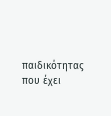παιδικότητας που έχει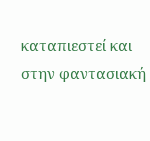καταπιεστεί και στην φαντασιακή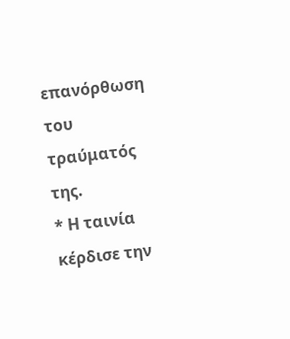επανόρθωση του τραύματός της.
* Η ταινία κέρδισε την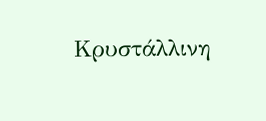Κρυστάλλινη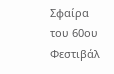Σφαίρα του 60ου Φεστιβάλ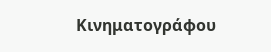Κινηματογράφου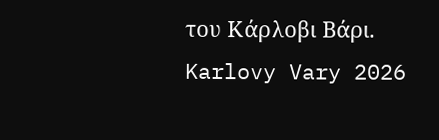του Κάρλοβι Βάρι.
Karlovy Vary 2026